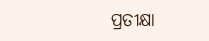ପ୍ରତୀକ୍ଷା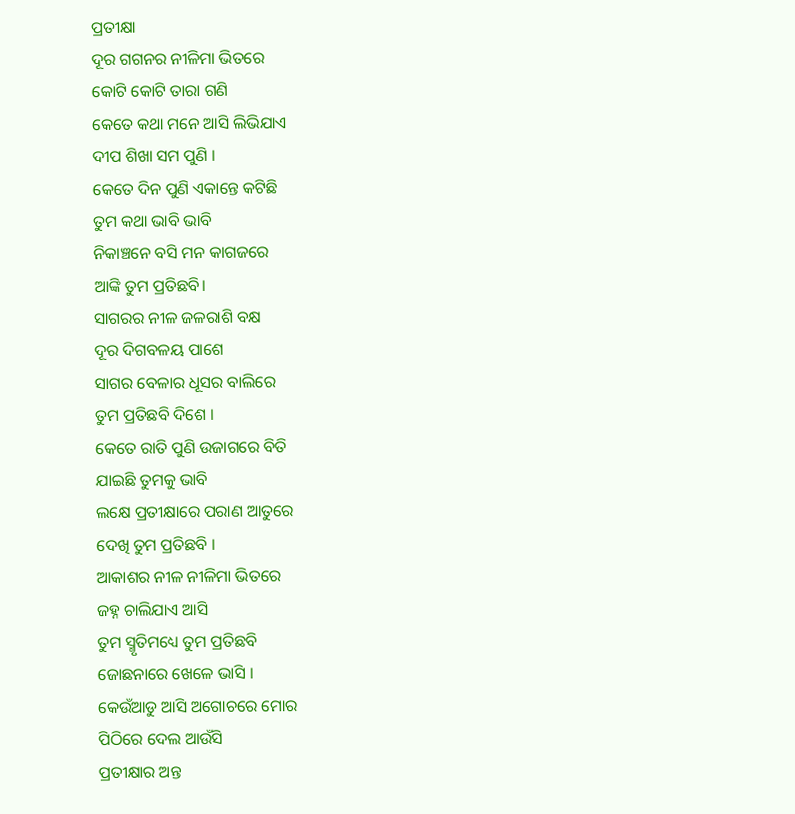ପ୍ରତୀକ୍ଷା
ଦୂର ଗଗନର ନୀଳିମା ଭିତରେ
କୋଟି କୋଟି ତାରା ଗଣି
କେତେ କଥା ମନେ ଆସି ଲିଭିଯାଏ
ଦୀପ ଶିଖା ସମ ପୁଣି ।
କେତେ ଦିନ ପୁଣି ଏକାନ୍ତେ କଟିଛି
ତୁମ କଥା ଭାବି ଭାବି
ନିକାଞ୍ଚନେ ବସି ମନ କାଗଜରେ
ଆଙ୍କି ତୁମ ପ୍ରତିଛବି।
ସାଗରର ନୀଳ ଜଳରାଶି ବକ୍ଷ
ଦୂର ଦିଗବଳୟ ପାଶେ
ସାଗର ବେଳାର ଧୂସର ବାଲିରେ
ତୁମ ପ୍ରତିଛବି ଦିଶେ ।
କେତେ ରାତି ପୁଣି ଉଜାଗରେ ବିତି
ଯାଇଛି ତୁମକୁ ଭାବି
ଲକ୍ଷେ ପ୍ରତୀକ୍ଷାରେ ପରାଣ ଆତୁରେ
ଦେଖି ତୁମ ପ୍ରତିଛବି ।
ଆକାଶର ନୀଳ ନୀଳିମା ଭିତରେ
ଜହ୍ନ ଚାଲିଯାଏ ଆସି
ତୁମ ସ୍ମୃତିମଧ୍ୟେ ତୁମ ପ୍ରତିଛବି
ଜୋଛନାରେ ଖେଳେ ଭାସି ।
କେଉଁଆଡୁ ଆସି ଅଗୋଚରେ ମୋର
ପିଠିରେ ଦେଲ ଆଉଁସି
ପ୍ରତୀକ୍ଷାର ଅନ୍ତ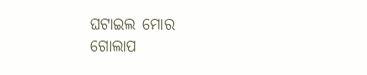ଘଟାଇଲ ମୋର
ଗୋଲାପ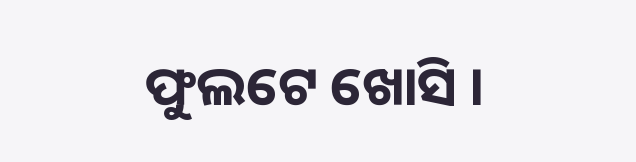ଫୁଲଟେ ଖୋସି ।